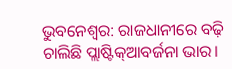ଭୁବନେଶ୍ୱର: ରାଜଧାନୀରେ ବଢ଼ି ଚାଲିଛି ପ୍ଲାଷ୍ଟିକ୍ଆବର୍ଜନା ଭାର।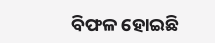ବିଫଳ ହୋଇଛି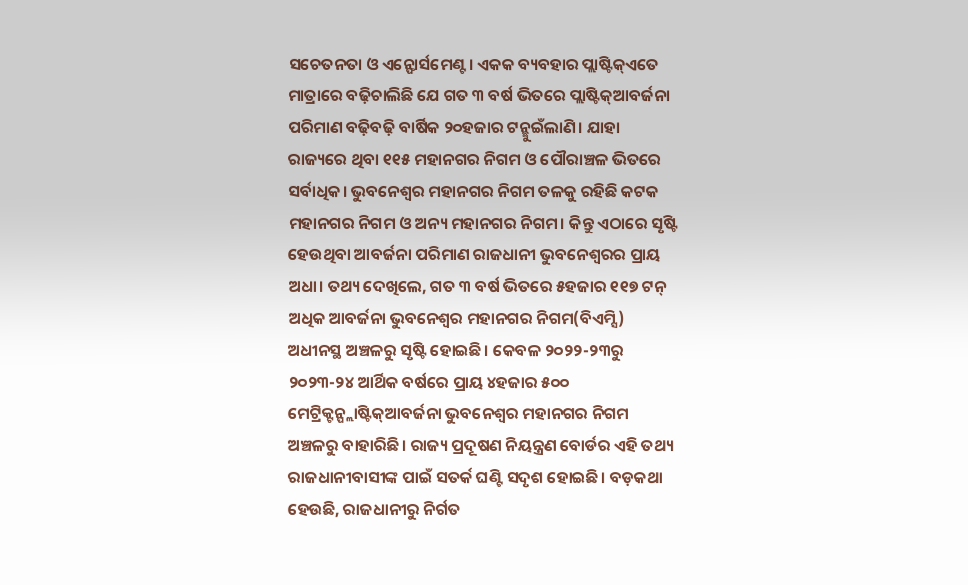ସଚେତନତା ଓ ଏନ୍ଫୋର୍ସମେଣ୍ଟ। ଏକକ ବ୍ୟବହାର ପ୍ଲାଷ୍ଟିକ୍ଏତେ ମାତ୍ରାରେ ବଢ଼ିଚାଲିଛି ଯେ ଗତ ୩ ବର୍ଷ ଭିତରେ ପ୍ଲାଷ୍ଟିକ୍ଆବର୍ଜନା ପରିମାଣ ବଢ଼ିବଢ଼ି ବାର୍ଷିକ ୨୦ହଜାର ଟନ୍ଛୁଇଁଲାଣି। ଯାହା ରାଜ୍ୟରେ ଥିବା ୧୧୫ ମହାନଗର ନିଗମ ଓ ପୌରାଞ୍ଚଳ ଭିତରେ ସର୍ବାଧିକ। ଭୁବନେଶ୍ବର ମହାନଗର ନିଗମ ତଳକୁ ରହିଛି କଟକ ମହାନଗର ନିଗମ ଓ ଅନ୍ୟ ମହାନଗର ନିଗମ। କିନ୍ତୁ ଏଠାରେ ସୃଷ୍ଟି ହେଉଥିବା ଆବର୍ଜନା ପରିମାଣ ରାଜଧାନୀ ଭୁବନେଶ୍ବରର ପ୍ରାୟ ଅଧା। ତଥ୍ୟ ଦେଖିଲେ, ଗତ ୩ ବର୍ଷ ଭିତରେ ୫ହଜାର ୧୧୭ ଟନ୍ ଅଧିକ ଆବର୍ଜନା ଭୁବନେଶ୍ବର ମହାନଗର ନିଗମ(ବିଏମ୍ସି) ଅଧୀନସ୍ଥ ଅଞ୍ଚଳରୁ ସୃଷ୍ଟି ହୋଇଛି। କେବଳ ୨୦୨୨-୨୩ରୁ ୨୦୨୩-୨୪ ଆର୍ଥିକ ବର୍ଷରେ ପ୍ରାୟ ୪ହଜାର ୫୦୦ ମେଟ୍ରିକ୍ଟନ୍ପ୍ଲାଷ୍ଟିକ୍ଆବର୍ଜନା ଭୁବନେଶ୍ବର ମହାନଗର ନିଗମ ଅଞ୍ଚଳରୁ ବାହାରିଛି। ରାଜ୍ୟ ପ୍ରଦୂଷଣ ନିୟନ୍ତ୍ରଣ ବୋର୍ଡର ଏହି ତଥ୍ୟ ରାଜଧାନୀବାସୀଙ୍କ ପାଇଁ ସତର୍କ ଘଣ୍ଟି ସଦୃଶ ହୋଇଛି। ବଡ଼କଥା ହେଉଛି, ରାଜଧାନୀରୁ ନିର୍ଗତ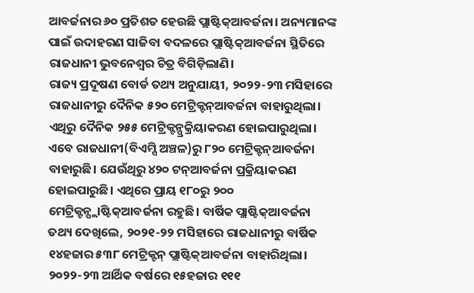ଆବର୍ଜନାର ୬୦ ପ୍ରତିଶତ ହେଉଛି ପ୍ଲାଷ୍ଟିକ୍ଆବର୍ଜନା। ଅନ୍ୟମାନଙ୍କ ପାଇଁ ଉଦାହରଣ ସାଜିବା ବଦଳରେ ପ୍ଲାଷ୍ଟିକ୍ଆବର୍ଜନା ସ୍ଥିତିରେ ରାଜଧାନୀ ଭୁବନେଶ୍ବର ଚିତ୍ର ବିଗିଡ଼ିଲାଣି।
ରାଜ୍ୟ ପ୍ରଦୂଷଣ ବୋର୍ଡ ତଥ୍ୟ ଅନୁଯାୟୀ, ୨୦୨୨-୨୩ ମସିହାରେ ରାଜଧାନୀରୁ ଦୈନିକ ୫୨୦ ମେଟ୍ରିକ୍ଟନ୍ଆବର୍ଜନା ବାହାରୁଥିଲା। ଏଥିରୁ ଦୈନିକ ୨୫୫ ମେଟ୍ରିକ୍ଟନ୍ପ୍ରକ୍ରିୟାକରଣ ହୋଇପାରୁଥିଲା।
ଏବେ ରାଜଧାନୀ(ବିଏମ୍ସି ଅଞ୍ଚଳ)ରୁ ୮୨୦ ମେଟ୍ରିକ୍ଟନ୍ଆବର୍ଜନା ବାହାରୁଛି। ଯେଉଁଥିରୁ ୪୨୦ ଟନ୍ଆବର୍ଜନା ପ୍ରକ୍ରିୟାକରଣ ହୋଇପାରୁଛି। ଏଥିରେ ପ୍ରାୟ ୧୮୦ରୁ ୨୦୦ ମେଟ୍ରିକ୍ଟନ୍ପ୍ଲାଷ୍ଟିକ୍ଆବର୍ଜନା ରହୁଛି। ବାର୍ଷିକ ପ୍ଲାଷ୍ଟିକ୍ଆବର୍ଜନା ତଥ୍ୟ ଦେଖିଲେ, ୨୦୨୧-୨୨ ମସିହାରେ ରାଜଧାନୀରୁ ବାର୍ଷିକ ୧୪ହଜାର ୫୩୮ ମେଟ୍ରିକ୍ଟନ୍ ପ୍ଲାଷ୍ଟିକ୍ଆବର୍ଜନା ବାହାରିଥିଲା। ୨୦୨୨-୨୩ ଆର୍ଥିକ ବର୍ଷରେ ୧୫ହଜାର ୧୧୧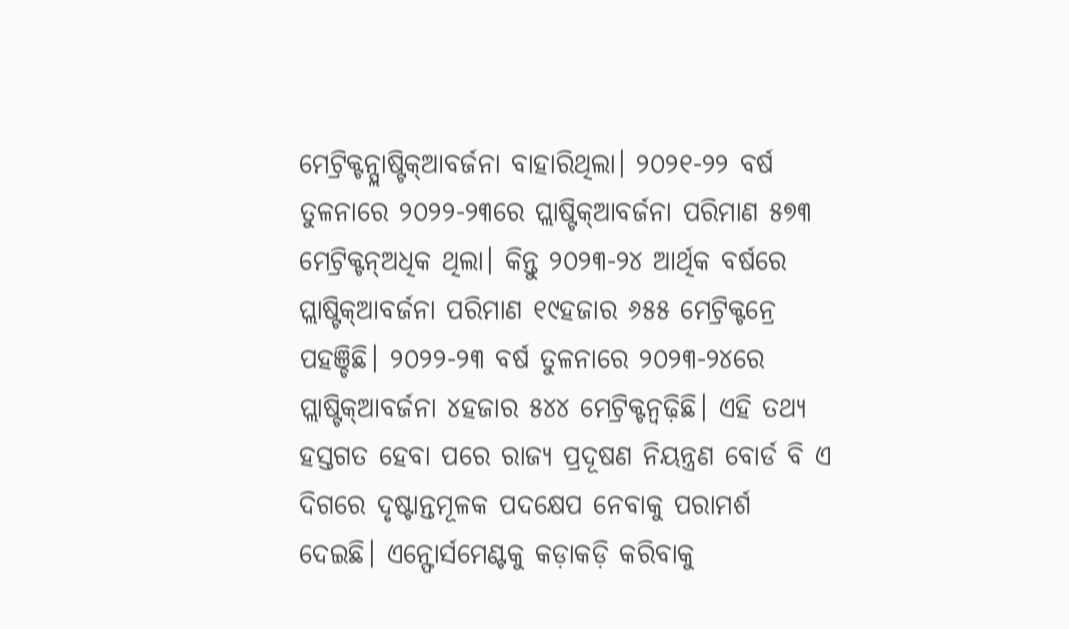ମେଟ୍ରିକ୍ଟନ୍ପ୍ଲାଷ୍ଟିକ୍ଆବର୍ଜନା ବାହାରିଥିଲା। ୨୦୨୧-୨୨ ବର୍ଷ ତୁଳନାରେ ୨୦୨୨-୨୩ରେ ପ୍ଲାଷ୍ଟିକ୍ଆବର୍ଜନା ପରିମାଣ ୫୭୩ ମେଟ୍ରିକ୍ଟନ୍ଅଧିକ ଥିଲା। କିନ୍ତୁ ୨୦୨୩-୨୪ ଆର୍ଥିକ ବର୍ଷରେ ପ୍ଲାଷ୍ଟିକ୍ଆବର୍ଜନା ପରିମାଣ ୧୯ହଜାର ୬୫୫ ମେଟ୍ରିକ୍ଟନ୍ରେ ପହଞ୍ଚିଛି। ୨୦୨୨-୨୩ ବର୍ଷ ତୁଳନାରେ ୨୦୨୩-୨୪ରେ ପ୍ଲାଷ୍ଟିକ୍ଆବର୍ଜନା ୪ହଜାର ୫୪୪ ମେଟ୍ରିକ୍ଟନ୍ବଢ଼ିଛି। ଏହି ତଥ୍ୟ ହସ୍ତଗତ ହେବା ପରେ ରାଜ୍ୟ ପ୍ରଦୂଷଣ ନିୟନ୍ତ୍ରଣ ବୋର୍ଡ ବି ଏ ଦିଗରେ ଦୃଷ୍ଟାନ୍ତମୂଳକ ପଦକ୍ଷେପ ନେବାକୁ ପରାମର୍ଶ ଦେଇଛି। ଏନ୍ଫୋର୍ସମେଣ୍ଟକୁ କଡ଼ାକଡ଼ି କରିବାକୁ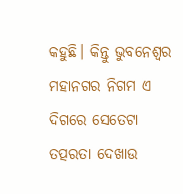କହୁଛି। କିନ୍ତୁ ଭୁବନେଶ୍ବର ମହାନଗର ନିଗମ ଏ ଦିଗରେ ସେତେଟା ତତ୍ପରତା ଦେଖାଉ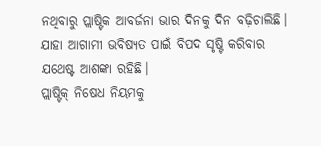ନଥିବାରୁ ପ୍ଲାଷ୍ଟିକ ଆବର୍ଜନା ଭାର ଦିନକୁ ଦିନ ବଢ଼ିଚାଲିଛି। ଯାହା ଆଗାମୀ ଭବିଷ୍ୟତ ପାଇଁ ବିପଦ ସୃଷ୍ଟି କରିବାର ଯଥେଷ୍ଟ ଆଶଙ୍କା ରହିଛି।
ପ୍ଲାଷ୍ଟିକ୍ ନିଷେଧ ନିୟମକୁ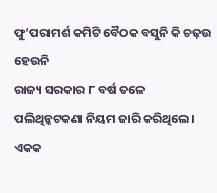ଫୁ’ପରାମର୍ଶ କମିଟି ବୈଠକ ବସୁନି କି ଚଢ଼ଉ ହେଉନି
ରାଜ୍ୟ ସରକାର ୮ ବର୍ଷ ତଳେ ପଲିଥିନ୍କଟକଣା ନିୟମ ଜାରି କରିଥିଲେ। ଏକକ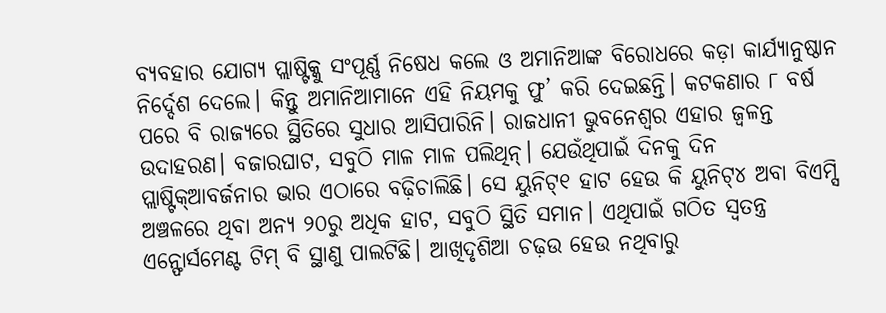ବ୍ୟବହାର ଯୋଗ୍ୟ ପ୍ଲାଷ୍ଟିକ୍କୁ ସଂପୂର୍ଣ୍ଣ ନିଷେଧ କଲେ ଓ ଅମାନିଆଙ୍କ ବିରୋଧରେ କଡ଼ା କାର୍ଯ୍ୟାନୁଷ୍ଠାନ ନିର୍ଦ୍ଦେଶ ଦେଲେ। କିନ୍ତୁ ଅମାନିଆମାନେ ଏହି ନିୟମକୁ ଫୁ’ କରି ଦେଇଛନ୍ତି। କଟକଣାର ୮ ବର୍ଷ ପରେ ବି ରାଜ୍ୟରେ ସ୍ଥିତିରେ ସୁଧାର ଆସିପାରିନି। ରାଜଧାନୀ ଭୁବନେଶ୍ବର ଏହାର ଜ୍ବଳନ୍ତ ଉଦାହରଣ। ବଜାରଘାଟ, ସବୁଠି ମାଳ ମାଳ ପଲିଥିନ୍। ଯେଉଁଥିପାଇଁ ଦିନକୁ ଦିନ ପ୍ଲାଷ୍ଟିକ୍ଆବର୍ଜନାର ଭାର ଏଠାରେ ବଢ଼ିଚାଲିଛି। ସେ ୟୁନିଟ୍୧ ହାଟ ହେଉ କି ୟୁନିଟ୍୪ ଅବା ବିଏମ୍ସି ଅଞ୍ଚଳରେ ଥିବା ଅନ୍ୟ ୨୦ରୁ ଅଧିକ ହାଟ, ସବୁଠି ସ୍ଥିତି ସମାନ। ଏଥିପାଇଁ ଗଠିତ ସ୍ବତନ୍ତ୍ର ଏନ୍ଫୋର୍ସମେଣ୍ଟ ଟିମ୍ ବି ସ୍ଥାଣୁ ପାଲଟିଛି। ଆଖିଦୃଶିଆ ଚଢ଼ଉ ହେଉ ନଥିବାରୁ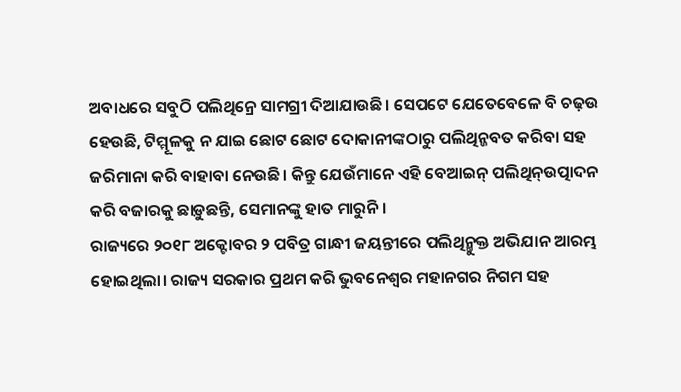ଅବାଧରେ ସବୁଠି ପଲିଥିନ୍ରେ ସାମଗ୍ରୀ ଦିଆଯାଉଛି। ସେପଟେ ଯେତେବେଳେ ବି ଚଢ଼ଉ ହେଉଛି, ଟିମ୍ମୂଳକୁ ନ ଯାଇ ଛୋଟ ଛୋଟ ଦୋକାନୀଙ୍କଠାରୁ ପଲିଥିନ୍ଜବତ କରିବା ସହ ଜରିମାନା କରି ବାହାବା ନେଉଛି। କିନ୍ତୁ ଯେଉଁମାନେ ଏହି ବେଆଇନ୍ ପଲିଥିନ୍ଉତ୍ପାଦନ କରି ବଜାରକୁ ଛାଡ଼ୁଛନ୍ତି, ସେମାନଙ୍କୁ ହାତ ମାରୁନି।
ରାଜ୍ୟରେ ୨୦୧୮ ଅକ୍ଟୋବର ୨ ପବିତ୍ର ଗାନ୍ଧୀ ଜୟନ୍ତୀରେ ପଲିଥିନ୍ମୁକ୍ତ ଅଭିଯାନ ଆରମ୍ଭ ହୋଇଥିଲା। ରାଜ୍ୟ ସରକାର ପ୍ରଥମ କରି ଭୁବନେଶ୍ବର ମହାନଗର ନିଗମ ସହ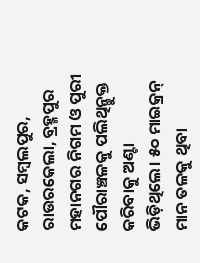କଟକ, ସମ୍ବଲପୁର, ରାଉରକେଲା, ବ୍ରହ୍ମପୁର ମହାନଗର ନିଗମ ଓ ପୁରୀ ପୌରାଞ୍ଚଳକୁ ପଲିଥିନ୍ମୁକ୍ତ କରିବାକୁ ଅଣ୍ଟା ଭିଡ଼ିଥିଲେ। ୫୦ ମାଇକ୍ରନ୍ ମାନ ତଳକୁ ଥିବା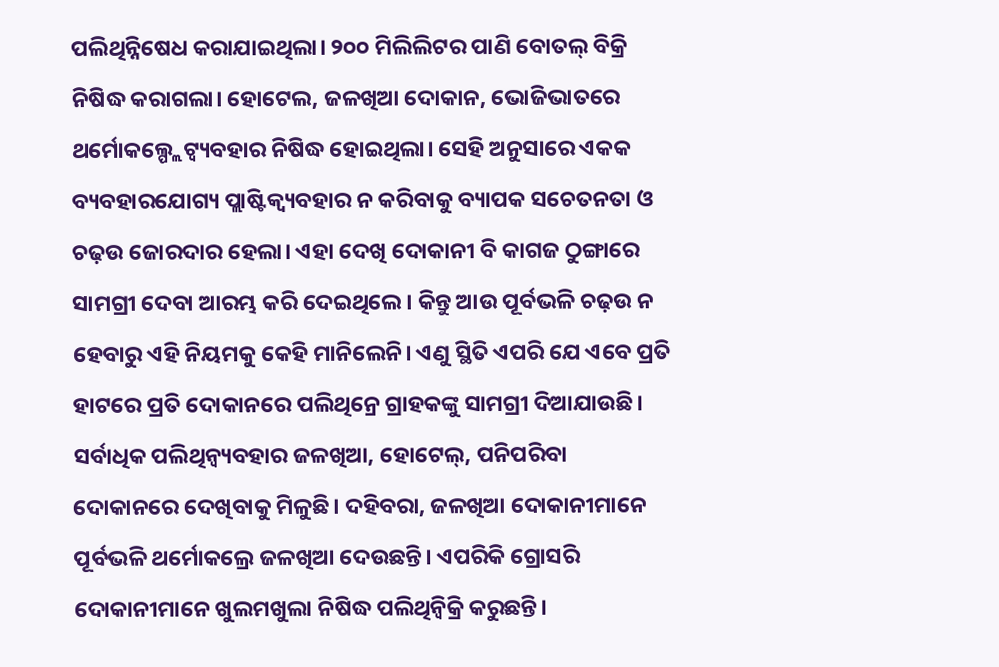ପଲିଥିନ୍ନିଷେଧ କରାଯାଇଥିଲା। ୨୦୦ ମିଲିଲିଟର ପାଣି ବୋତଲ୍ ବିକ୍ରି ନିଷିଦ୍ଧ କରାଗଲା। ହୋଟେଲ, ଜଳଖିଆ ଦୋକାନ, ଭୋଜିଭାତରେ ଥର୍ମୋକଲ୍ପ୍ଲେଟ୍ବ୍ୟବହାର ନିଷିଦ୍ଧ ହୋଇଥିଲା। ସେହି ଅନୁସାରେ ଏକକ ବ୍ୟବହାରଯୋଗ୍ୟ ପ୍ଲାଷ୍ଟିକ୍ବ୍ୟବହାର ନ କରିବାକୁ ବ୍ୟାପକ ସଚେତନତା ଓ ଚଢ଼ଉ ଜୋରଦାର ହେଲା। ଏହା ଦେଖି ଦୋକାନୀ ବି କାଗଜ ଠୁଙ୍ଗାରେ ସାମଗ୍ରୀ ଦେବା ଆରମ୍ଭ କରି ଦେଇଥିଲେ। କିନ୍ତୁ ଆଉ ପୂର୍ବଭଳି ଚଢ଼ଉ ନ ହେବାରୁ ଏହି ନିୟମକୁ କେହି ମାନିଲେନି। ଏଣୁ ସ୍ଥିତି ଏପରି ଯେ ଏବେ ପ୍ରତି ହାଟରେ ପ୍ରତି ଦୋକାନରେ ପଲିଥିନ୍ରେ ଗ୍ରାହକଙ୍କୁ ସାମଗ୍ରୀ ଦିଆଯାଉଛି। ସର୍ବାଧିକ ପଲିଥିନ୍ବ୍ୟବହାର ଜଳଖିଆ, ହୋଟେଲ୍, ପନିପରିବା ଦୋକାନରେ ଦେଖିବାକୁ ମିଳୁଛି। ଦହିବରା, ଜଳଖିଆ ଦୋକାନୀମାନେ ପୂର୍ବଭଳି ଥର୍ମୋକଲ୍ରେ ଜଳଖିଆ ଦେଉଛନ୍ତି। ଏପରିକି ଗ୍ରୋସରି ଦୋକାନୀମାନେ ଖୁଲମଖୁଲା ନିଷିଦ୍ଧ ପଲିଥିନ୍ବିକ୍ରି କରୁଛନ୍ତି।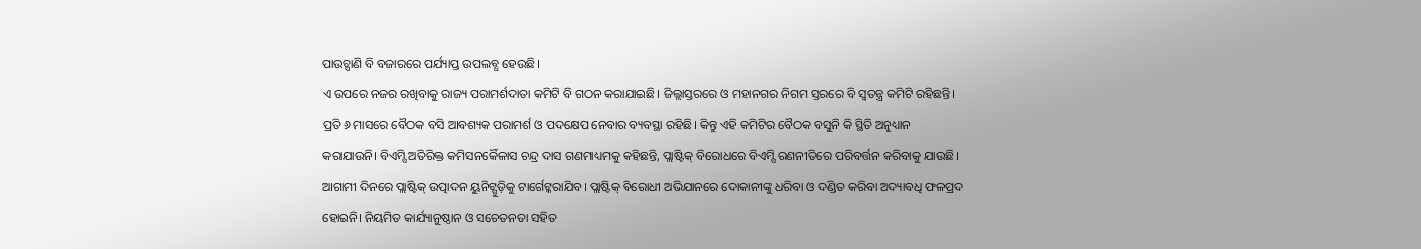ପାଉଚ୍ପାଣି ବି ବଜାରରେ ପର୍ଯ୍ୟାପ୍ତ ଉପଲବ୍ଧ ହେଉଛି।
ଏ ଉପରେ ନଜର ରଖିବାକୁ ରାଜ୍ୟ ପରାମର୍ଶଦାତା କମିଟି ବି ଗଠନ କରାଯାଇଛି। ଜିଲ୍ଲାସ୍ତରରେ ଓ ମହାନଗର ନିଗମ ସ୍ତରରେ ବି ସ୍ବତନ୍ତ୍ର କମିଟି ରହିଛନ୍ତି। ପ୍ରତି ୬ ମାସରେ ବୈଠକ ବସି ଆବଶ୍ୟକ ପରାମର୍ଶ ଓ ପଦକ୍ଷେପ ନେବାର ବ୍ୟବସ୍ଥା ରହିଛି। କିନ୍ତୁ ଏହି କମିଟିର ବୈଠକ ବସୁନି କି ସ୍ଥିତି ଅନୁଧ୍ୟାନ କରାଯାଉନି। ବିଏମ୍ସି ଅତିରିକ୍ତ କମିସନର୍କୈଳାସ ଚନ୍ଦ୍ର ଦାସ ଗଣମାଧ୍ୟମକୁ କହିଛନ୍ତି, ପ୍ଲାଷ୍ଟିକ୍ ବିରୋଧରେ ବିଏମ୍ସି ରଣନୀତିରେ ପରିବର୍ତ୍ତନ କରିବାକୁ ଯାଉଛି। ଆଗାମୀ ଦିନରେ ପ୍ଲାଷ୍ଟିକ୍ ଉତ୍ପାଦନ ୟୁନିଟ୍ଗୁଡ଼ିକୁ ଟାର୍ଗେଟ୍କରାଯିବ। ପ୍ଲାଷ୍ଟିକ୍ ବିରୋଧୀ ଅଭିଯାନରେ ଦୋକାନୀଙ୍କୁ ଧରିବା ଓ ଦଣ୍ଡିତ କରିବା ଅଦ୍ୟାବଧି ଫଳପ୍ରଦ ହୋଇନି। ନିୟମିତ କାର୍ଯ୍ୟାନୁଷ୍ଠାନ ଓ ସଚେତନତା ସହିତ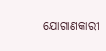ଯୋଗାଣକାରୀ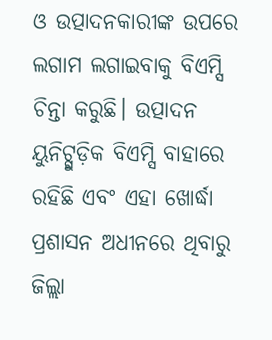ଓ ଉତ୍ପାଦନକାରୀଙ୍କ ଉପରେ ଲଗାମ ଲଗାଇବାକୁ ବିଏମ୍ସି ଚିନ୍ତା କରୁଛି। ଉତ୍ପାଦନ ୟୁନିଟ୍ଗୁଡ଼ିକ ବିଏମ୍ସି ବାହାରେ ରହିଛି ଏବଂ ଏହା ଖୋର୍ଦ୍ଧା ପ୍ରଶାସନ ଅଧୀନରେ ଥିବାରୁ ଜିଲ୍ଲା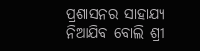ପ୍ରଶାସନର ସାହାଯ୍ୟ ନିଆଯିବ ବୋଲି ଶ୍ରୀ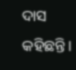ଦାସ କହିଛନ୍ତି।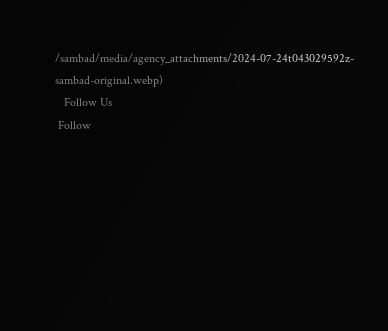/sambad/media/agency_attachments/2024-07-24t043029592z-sambad-original.webp)
   Follow Us
 Follow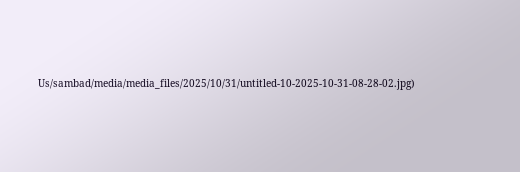Us/sambad/media/media_files/2025/10/31/untitled-10-2025-10-31-08-28-02.jpg)